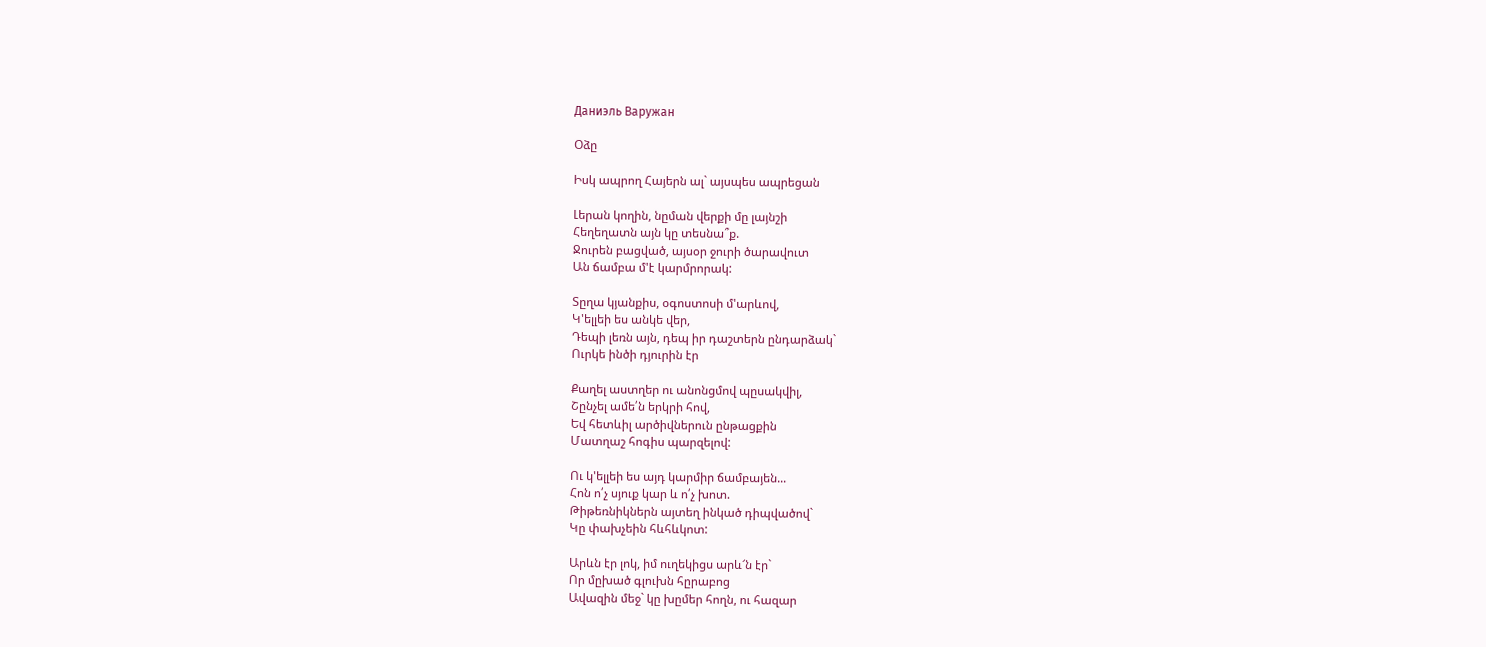Даниэль Варужан

Օձը

Իսկ ապրող Հայերն ալ` այսպես ապրեցան

Լերան կողին, նըման վերքի մը լայնշի
Հեղեղատն այն կը տեսնա՞ք.
Ջուրեն բացված, այսօր ջուրի ծարավուտ
Ան ճամբա մ'է կարմրորակ:

Տըղա կյանքիս, օգոստոսի մ'արևով,
Կ'ելլեի ես անկե վեր,
Դեպի լեռն այն, դեպ իր դաշտերն ընդարձակ`
Ուրկե ինծի դյուրին էր

Քաղել աստղեր ու անոնցմով պըսակվիլ,
Շընչել ամե՛ն երկրի հով,
Եվ հետևիլ արծիվներուն ընթացքին
Մատղաշ հոգիս պարզելով:

Ու կ'ելլեի ես այդ կարմիր ճամբայեն...
Հոն ո՛չ սյուք կար և ո՛չ խոտ.
Թիթեռնիկներն այտեղ ինկած դիպվածով`
Կը փախչեին հևհևկոտ:

Արևն էր լոկ, իմ ուղեկիցս արև՜ն էր`
Որ մըխած գլուխն հըրաբոց
Ավազին մեջ` կը խըմեր հողն, ու հազար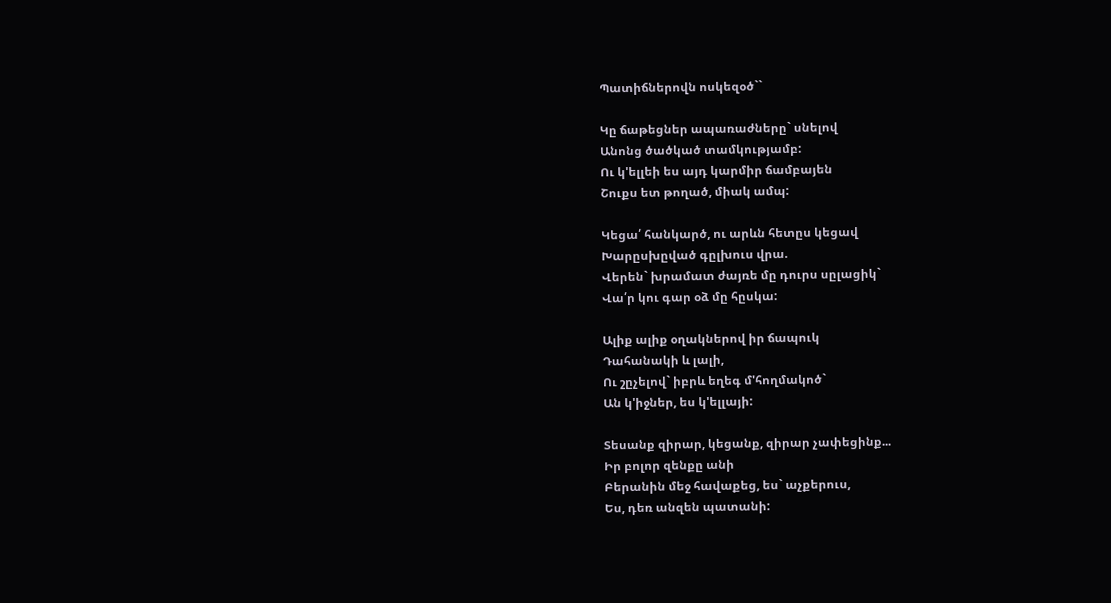Պատիճներովն ոսկեզօծ``

Կը ճաթեցներ ապառաժները` սնելով
Անոնց ծածկած տամկությամբ:
Ու կ'ելլեի ես այդ կարմիր ճամբայեն
Շուքս ետ թողած, միակ ամպ:

Կեցա՛ հանկարծ, ու արևն հետըս կեցավ
Խարըսխըված գըլխուս վրա.
Վերեն` խրամատ ժայռե մը դուրս սըլացիկ`
Վա՛ր կու գար օձ մը հըսկա:

Ալիք ալիք օղակներով իր ճապուկ
Դահանակի և լալի,
Ու շըչելով` իբրև եղեգ մ'հողմակոծ`
Ան կ'իջներ, ես կ'ելլայի:

Տեսանք զիրար, կեցանք, զիրար չափեցինք...
Իր բոլոր զենքը անի
Բերանին մեջ հավաքեց, ես` աչքերուս,
Ես, դեռ անզեն պատանի: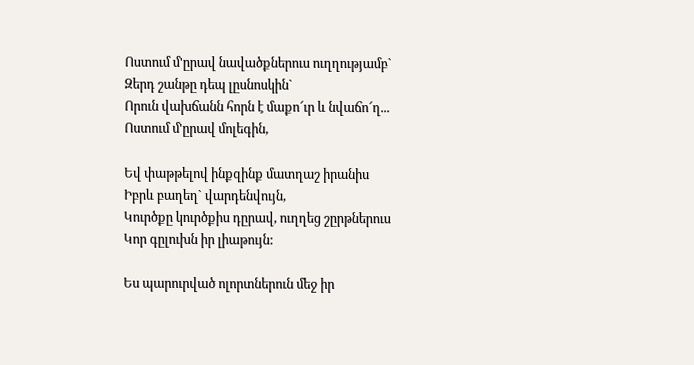Ոստում մ'ըրավ նավածքներուս ուղղությամբ`
Զերդ շանթը դեպ լըսնոսկին`
Որուն վախճանն հորն է մաքո՜ւր և նվաճո՜ղ...
Ոստում մ'ըրավ մոլեգին,

Եվ փաթթելով ինքզինք մատղաշ իրանիս
Իբրև բաղեղ` վարդենվույն,
Կուրծքը կուրծքիս դըրավ, ուղղեց շըրթներուս
Կոր գըլուխն իր լիաթույն:

Ես պարուրված ոլորտներուն մեջ իր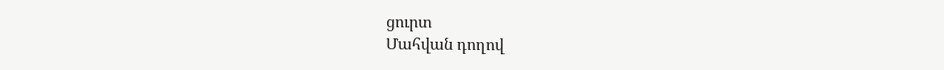ցուրտ
Մահվան դողով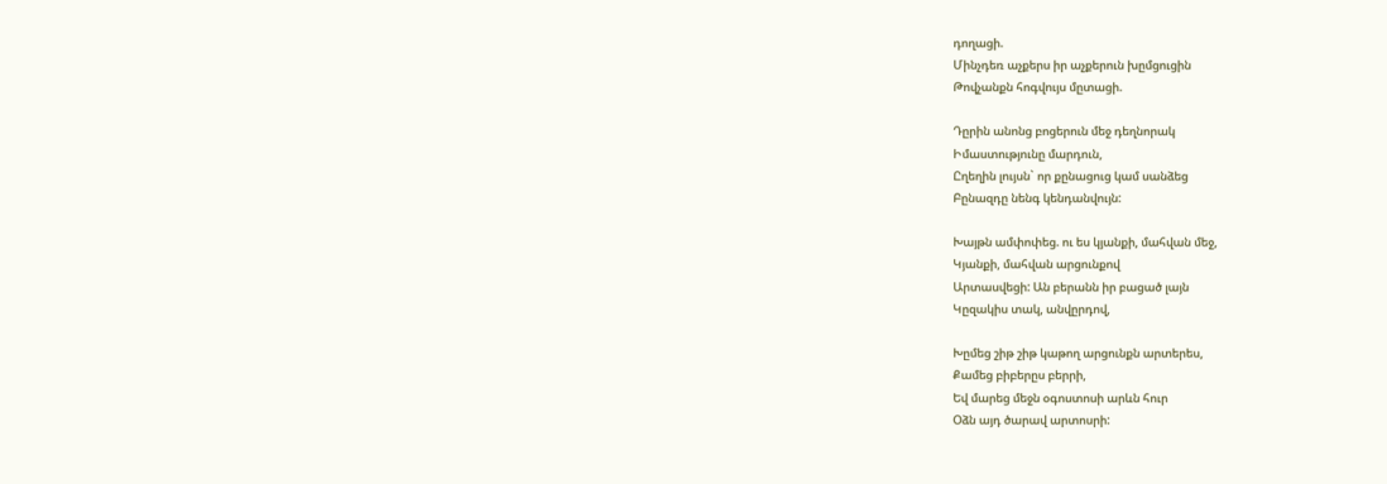դողացի.
Մինչդեռ աչքերս իր աչքերուն խըմցուցին
Թովչանքն հոգվույս մըտացի.

Դըրին անոնց բոցերուն մեջ դեղնորակ
Իմաստությունը մարդուն,
Ըղեղին լույսն` որ քընացուց կամ սանձեց
Բընազդը նենգ կենդանվույն:

Խայթն ամփոփեց. ու ես կյանքի, մահվան մեջ,
Կյանքի, մահվան արցունքով
Արտասվեցի: Ան բերանն իր բացած լայն
Կըզակիս տակ, անվըրդով,

Խըմեց շիթ շիթ կաթող արցունքն արտերես,
Քամեց բիբերըս բերրի,
Եվ մարեց մեջն օգոստոսի արևն հուր
Օձն այդ ծարավ արտոսրի: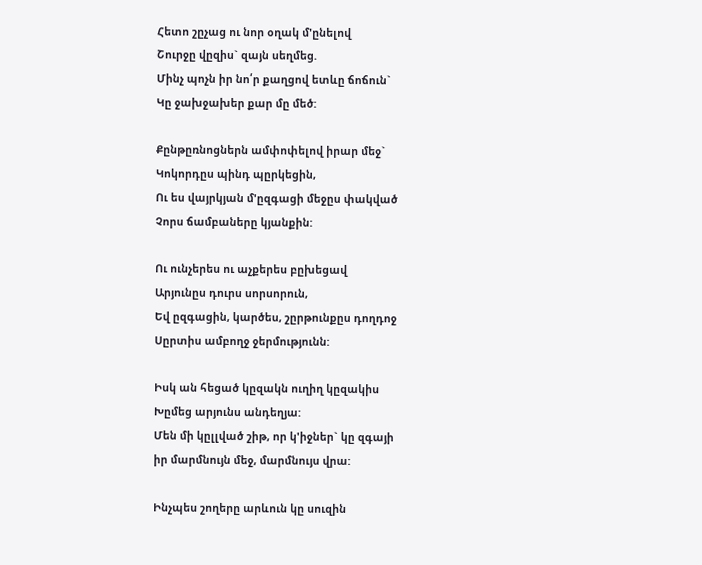Հետո շըչաց ու նոր օղակ մ'ընելով
Շուրջը վըզիս` զայն սեղմեց.
Մինչ պոչն իր նո՛ր քաղցով ետևը ճոճուն`
Կը ջախջախեր քար մը մեծ:

Քընթըռնոցներն ամփոփելով իրար մեջ`
Կոկորդըս պինդ պըրկեցին,
Ու ես վայրկյան մ'ըզգացի մեջըս փակված
Չորս ճամբաները կյանքին:

Ու ունչերես ու աչքերես բըխեցավ
Արյունըս դուրս սորսորուն,
Եվ ըզգացին, կարծես, շըրթունքըս դողդոջ
Սըրտիս ամբողջ ջերմությունն:

Իսկ ան հեցած կըզակն ուղիղ կըզակիս
Խըմեց արյունս անդեղյա:
Մեն մի կըլլված շիթ, որ կ'իջներ` կը զգայի
իր մարմնույն մեջ, մարմնույս վրա:

Ինչպես շողերը արևուն կը սուզին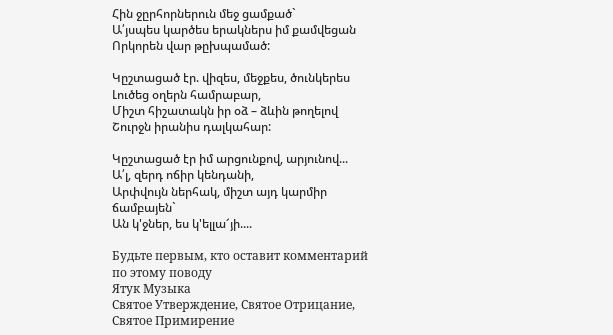Հին ջըրհորներուն մեջ ցամքած`
Ա՛յսպես կարծես երակներս իմ քամվեցան
Որկորեն վար թըխպամած:

Կըշտացած էր. վիզես, մեջքես, ծունկերես
Լուծեց օղերն համրաբար,
Միշտ հիշատակն իր օձ – ձևին թողելով
Շուրջն իրանիս դալկահար:

Կըշտացած էր իմ արցունքով, արյունով...
Ա՛լ, զերդ ոճիր կենդանի,
Արփվույն ներհակ, միշտ այդ կարմիր ճամբայեն`
Ան կ'ջներ, ես կ'ելլա՜յի....

Будьте первым, кто оставит комментарий по этому поводу
Ятук Музыка
Святое Утверждение, Святое Отрицание, Святое Примирение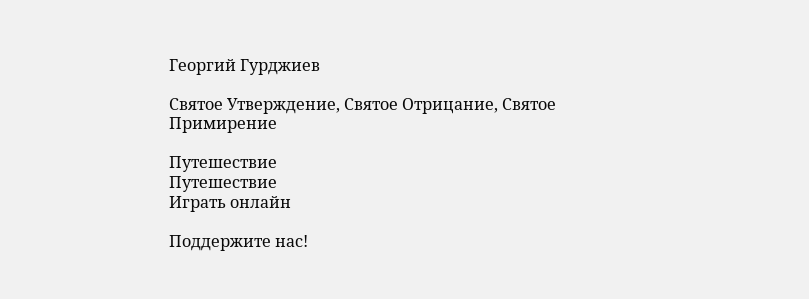Георгий Гурджиев

Святое Утверждение, Святое Отрицание, Святое Примирение

Путешествие
Путешествие
Играть онлайн

Поддержите нас!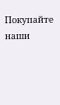Покупайте наши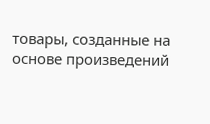товары, созданные на основе произведений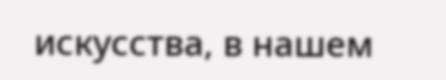искусства, в нашем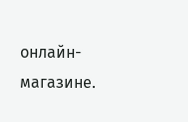онлайн-магазине.